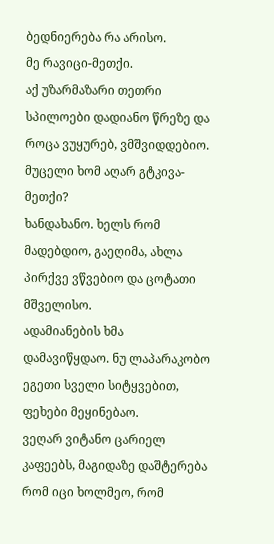ბედნიერება რა არისო.
მე რავიცი-მეთქი.
აქ უზარმაზარი თეთრი სპილოები დადიანო წრეზე და როცა ვუყურებ, ვმშვიდდებიო.
მუცელი ხომ აღარ გტკივა-მეთქი?
ხანდახანო. ხელს რომ მადებდიო, გაეღიმა, ახლა პირქვე ვწვებიო და ცოტათი მშველისო.
ადამიანების ხმა დამავიწყდაო. ნუ ლაპარაკობო ეგეთი სველი სიტყვებით, ფეხები მეყინებაო.
ვეღარ ვიტანო ცარიელ კაფეებს, მაგიდაზე დაშტერება რომ იცი ხოლმეო, რომ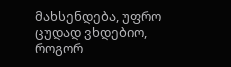მახსენდება, უფრო ცუდად ვხდებიო, როგორ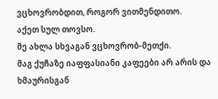ვცხოვრობდით, როგორ ვითმენდითო.
აქეთ სულ თოვსო.
მე ახლა სხვაგან ვცხოვრობ-მეთქი.
მაგ ქუჩაზე იაფფასიანი კაფეები არ არის და ხმაურისგან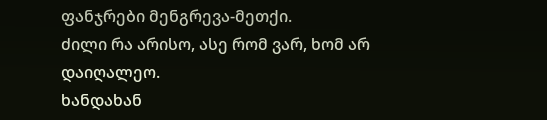ფანჯრები მენგრევა-მეთქი.
ძილი რა არისო, ასე რომ ვარ, ხომ არ დაიღალეო.
ხანდახან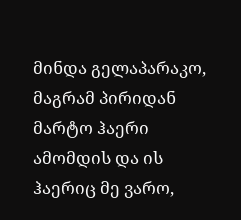მინდა გელაპარაკო, მაგრამ პირიდან მარტო ჰაერი ამომდის და ის ჰაერიც მე ვარო,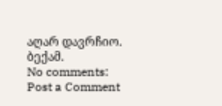აღარ დავრჩიო.
ბექამ.
No comments:
Post a Comment